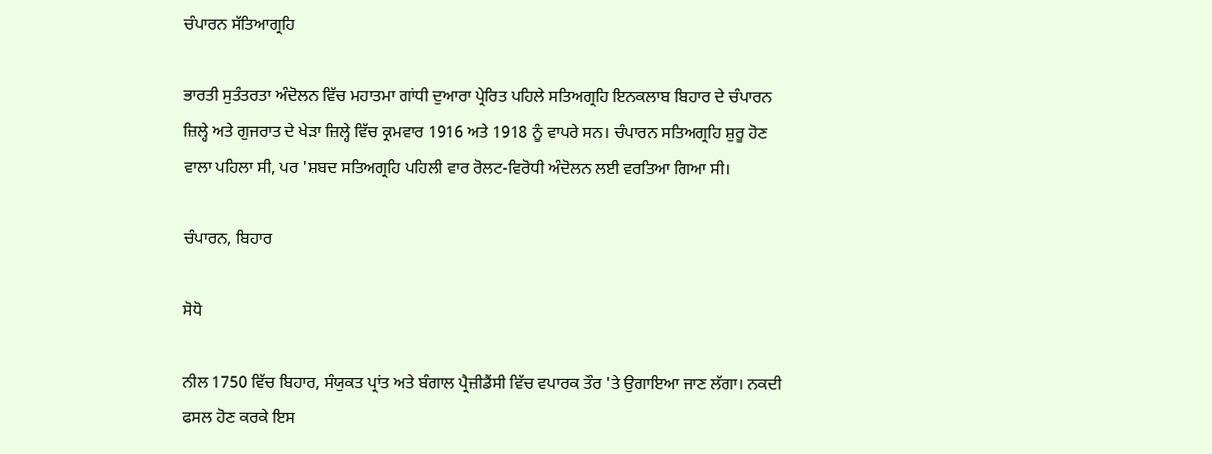ਚੰਪਾਰਨ ਸੱਤਿਆਗ੍ਰਹਿ

ਭਾਰਤੀ ਸੁਤੰਤਰਤਾ ਅੰਦੋਲਨ ਵਿੱਚ ਮਹਾਤਮਾ ਗਾਂਧੀ ਦੁਆਰਾ ਪ੍ਰੇਰਿਤ ਪਹਿਲੇ ਸਤਿਅਗ੍ਰਹਿ ਇਨਕਲਾਬ ਬਿਹਾਰ ਦੇ ਚੰਪਾਰਨ ਜ਼ਿਲ੍ਹੇ ਅਤੇ ਗੁਜਰਾਤ ਦੇ ਖੇੜਾ ਜ਼ਿਲ੍ਹੇ ਵਿੱਚ ਕ੍ਰਮਵਾਰ 1916 ਅਤੇ 1918 ਨੂੰ ਵਾਪਰੇ ਸਨ। ਚੰਪਾਰਨ ਸਤਿਅਗ੍ਰਹਿ ਸ਼ੁਰੂ ਹੋਣ ਵਾਲਾ ਪਹਿਲਾ ਸੀ, ਪਰ 'ਸ਼ਬਦ ਸਤਿਅਗ੍ਰਹਿ ਪਹਿਲੀ ਵਾਰ ਰੋਲਟ-ਵਿਰੋਧੀ ਅੰਦੋਲਨ ਲਈ ਵਰਤਿਆ ਗਿਆ ਸੀ।

ਚੰਪਾਰਨ, ਬਿਹਾਰ

ਸੋਧੋ

ਨੀਲ 1750 ਵਿੱਚ ਬਿਹਾਰ, ਸੰਯੁਕਤ ਪ੍ਰਾਂਤ ਅਤੇ ਬੰਗਾਲ ਪ੍ਰੈਜ਼ੀਡੈਂਸੀ ਵਿੱਚ ਵਪਾਰਕ ਤੌਰ 'ਤੇ ਉਗਾਇਆ ਜਾਣ ਲੱਗਾ। ਨਕਦੀ ਫਸਲ ਹੋਣ ਕਰਕੇ ਇਸ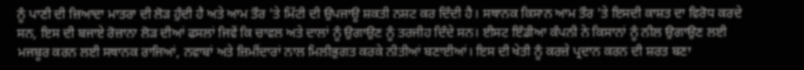ਨੂੰ ਪਾਣੀ ਦੀ ਜ਼ਿਆਦਾ ਮਾਤਰਾ ਦੀ ਲੋੜ ਹੁੰਦੀ ਹੈ ਅਤੇ ਆਮ ਤੌਰ 'ਤੇ ਮਿੱਟੀ ਦੀ ਉਪਜਾਊ ਸ਼ਕਤੀ ਨਸ਼ਟ ਕਰ ਦਿੰਦੀ ਹੈ। ਸਥਾਨਕ ਕਿਸਾਨ ਆਮ ਤੌਰ 'ਤੇ ਇਸਦੀ ਕਾਸ਼ਤ ਦਾ ਵਿਰੋਧ ਕਰਦੇ ਸਨ, ਇਸ ਦੀ ਬਜਾਏ ਰੋਜ਼ਾਨਾ ਲੋੜ ਦੀਆਂ ਫਸਲਾਂ ਜਿਵੇਂ ਕਿ ਚਾਵਲ ਅਤੇ ਦਾਲਾਂ ਨੂੰ ਉਗਾਉਣ ਨੂੰ ਤਰਜੀਹ ਦਿੰਦੇ ਸਨ। ਈਸਟ ਇੰਡੀਆ ਕੰਪਨੀ ਨੇ ਕਿਸਾਨਾਂ ਨੂੰ ਨੀਲ ਉਗਾਉਣ ਲਈ ਮਜਬੂਰ ਕਰਨ ਲਈ ਸਥਾਨਕ ਰਾਜਿਆਂ, ਨਵਾਬਾਂ ਅਤੇ ਜ਼ਿਮੀਂਦਾਰਾਂ ਨਾਲ ਮਿਲੀਭੁਗਤ ਕਰਕੇ ਨੀਤੀਆਂ ਬਣਾਈਆਂ। ਇਸ ਦੀ ਖੇਤੀ ਨੂੰ ਕਰਜ਼ੇ ਪ੍ਰਦਾਨ ਕਰਨ ਦੀ ਸ਼ਰਤ ਬਣਾ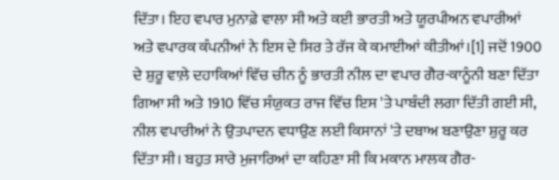ਦਿੱਤਾ। ਇਹ ਵਪਾਰ ਮੁਨਾਫ਼ੇ ਵਾਲਾ ਸੀ ਅਤੇ ਕਈ ਭਾਰਤੀ ਅਤੇ ਯੂਰਪੀਅਨ ਵਪਾਰੀਆਂ ਅਤੇ ਵਪਾਰਕ ਕੰਪਨੀਆਂ ਨੇ ਇਸ ਦੇ ਸਿਰ ਤੇ ਰੱਜ ਕੇ ਕਮਾਈਆਂ ਕੀਤੀਆਂ।[1] ਜਦੋਂ 1900 ਦੇ ਸ਼ੁਰੂ ਵਾਲ਼ੇ ਦਹਾਕਿਆਂ ਵਿੱਚ ਚੀਨ ਨੂੰ ਭਾਰਤੀ ਨੀਲ ਦਾ ਵਪਾਰ ਗੈਰ-ਕਾਨੂੰਨੀ ਬਣਾ ਦਿੱਤਾ ਗਿਆ ਸੀ ਅਤੇ 1910 ਵਿੱਚ ਸੰਯੁਕਤ ਰਾਜ ਵਿੱਚ ਇਸ 'ਤੇ ਪਾਬੰਦੀ ਲਗਾ ਦਿੱਤੀ ਗਈ ਸੀ, ਨੀਲ ਵਪਾਰੀਆਂ ਨੇ ਉਤਪਾਦਨ ਵਧਾਉਣ ਲਈ ਕਿਸਾਨਾਂ 'ਤੇ ਦਬਾਅ ਬਣਾਉਣਾ ਸ਼ੁਰੂ ਕਰ ਦਿੱਤਾ ਸੀ। ਬਹੁਤ ਸਾਰੇ ਮੁਜਾਰਿਆਂ ਦਾ ਕਹਿਣਾ ਸੀ ਕਿ ਮਕਾਨ ਮਾਲਕ ਗੈਰ-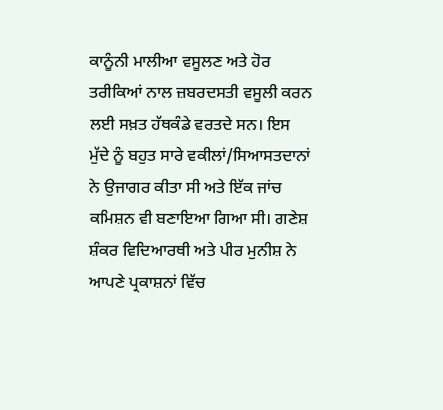ਕਾਨੂੰਨੀ ਮਾਲੀਆ ਵਸੂਲਣ ਅਤੇ ਹੋਰ ਤਰੀਕਿਆਂ ਨਾਲ ਜ਼ਬਰਦਸਤੀ ਵਸੂਲੀ ਕਰਨ ਲਈ ਸਖ਼ਤ ਹੱਥਕੰਡੇ ਵਰਤਦੇ ਸਨ। ਇਸ ਮੁੱਦੇ ਨੂੰ ਬਹੁਤ ਸਾਰੇ ਵਕੀਲਾਂ/ਸਿਆਸਤਦਾਨਾਂ ਨੇ ਉਜਾਗਰ ਕੀਤਾ ਸੀ ਅਤੇ ਇੱਕ ਜਾਂਚ ਕਮਿਸ਼ਨ ਵੀ ਬਣਾਇਆ ਗਿਆ ਸੀ। ਗਣੇਸ਼ ਸ਼ੰਕਰ ਵਿਦਿਆਰਥੀ ਅਤੇ ਪੀਰ ਮੁਨੀਸ਼ ਨੇ ਆਪਣੇ ਪ੍ਰਕਾਸ਼ਨਾਂ ਵਿੱਚ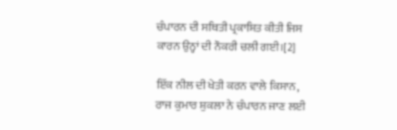ਚੰਪਾਰਨ ਦੀ ਸਥਿਤੀ ਪ੍ਰਕਾਸ਼ਿਤ ਕੀਤੀ ਜਿਸ ਕਾਰਨ ਉਨ੍ਹਾਂ ਦੀ ਨੌਕਰੀ ਚਲੀ ਗਈ।[2]

ਇੱਕ ਨੀਲ ਦੀ ਖੇਤੀ ਕਰਨ ਵਾਲੇ ਕਿਸਾਨ, ਰਾਜ ਕੁਮਾਰ ਸ਼ੁਕਲਾ ਨੇ ਚੰਪਾਰਨ ਜਾਣ ਲਈ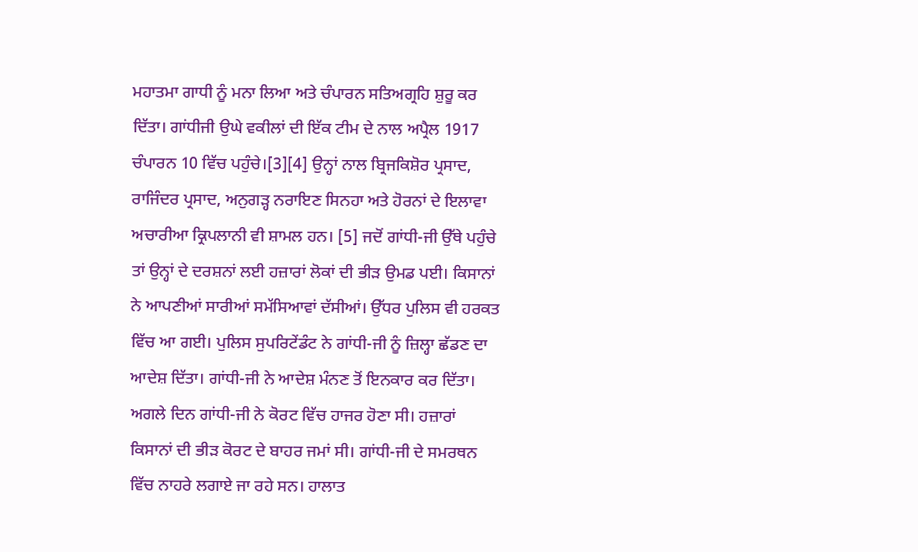ਮਹਾਤਮਾ ਗਾਧੀ ਨੂੰ ਮਨਾ ਲਿਆ ਅਤੇ ਚੰਪਾਰਨ ਸਤਿਅਗ੍ਰਹਿ ਸ਼ੁਰੂ ਕਰ ਦਿੱਤਾ। ਗਾਂਧੀਜੀ ਉਘੇ ਵਕੀਲਾਂ ਦੀ ਇੱਕ ਟੀਮ ਦੇ ਨਾਲ ਅਪ੍ਰੈਲ 1917 ਚੰਪਾਰਨ 10 ਵਿੱਚ ਪਹੁੰਚੇ।[3][4] ਉਨ੍ਹਾਂ ਨਾਲ ਬ੍ਰਿਜਕਿਸ਼ੋਰ ਪ੍ਰਸਾਦ, ਰਾਜਿੰਦਰ ਪ੍ਰਸਾਦ, ਅਨੁਗੜ੍ਹ ਨਰਾਇਣ ਸਿਨਹਾ ਅਤੇ ਹੋਰਨਾਂ ਦੇ ਇਲਾਵਾ ਅਚਾਰੀਆ ਕ੍ਰਿਪਲਾਨੀ ਵੀ ਸ਼ਾਮਲ ਹਨ। [5] ਜਦੋਂ ਗਾਂਧੀ-ਜੀ ਉੱਥੇ ਪਹੁੰਚੇ ਤਾਂ ਉਨ੍ਹਾਂ ਦੇ ਦਰਸ਼ਨਾਂ ਲਈ ਹਜ਼ਾਰਾਂ ਲੋਕਾਂ ਦੀ ਭੀੜ ਉਮਡ ਪਈ। ਕਿਸਾਨਾਂ ਨੇ ਆਪਣੀਆਂ ਸਾਰੀਆਂ ਸਮੱਸਿਆਵਾਂ ਦੱਸੀਆਂ। ਉੱਧਰ ਪੁਲਿਸ ਵੀ ਹਰਕਤ ਵਿੱਚ ਆ ਗਈ। ਪੁਲਿਸ ਸੁਪਰਿਟੇਂਡੰਟ ਨੇ ਗਾਂਧੀ-ਜੀ ਨੂੰ ਜ਼ਿਲ੍ਹਾ ਛੱਡਣ ਦਾ ਆਦੇਸ਼ ਦਿੱਤਾ। ਗਾਂਧੀ-ਜੀ ਨੇ ਆਦੇਸ਼ ਮੰਨਣ ਤੋਂ ਇਨਕਾਰ ਕਰ ਦਿੱਤਾ। ਅਗਲੇ ਦਿਨ ਗਾਂਧੀ-ਜੀ ਨੇ ਕੋਰਟ ਵਿੱਚ ਹਾਜਰ ਹੋਣਾ ਸੀ। ਹਜ਼ਾਰਾਂ ਕਿਸਾਨਾਂ ਦੀ ਭੀੜ ਕੋਰਟ ਦੇ ਬਾਹਰ ਜਮਾਂ ਸੀ। ਗਾਂਧੀ-ਜੀ ਦੇ ਸਮਰਥਨ ਵਿੱਚ ਨਾਹਰੇ ਲਗਾਏ ਜਾ ਰਹੇ ਸਨ। ਹਾਲਾਤ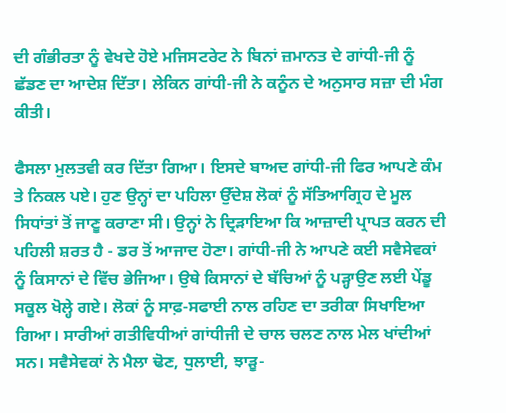ਦੀ ਗੰਭੀਰਤਾ ਨੂੰ ਵੇਖਦੇ ਹੋਏ ਮਜਿਸਟਰੇਟ ਨੇ ਬਿਨਾਂ ਜ਼ਮਾਨਤ ਦੇ ਗਾਂਧੀ-ਜੀ ਨੂੰ ਛੱਡਣ ਦਾ ਆਦੇਸ਼ ਦਿੱਤਾ। ਲੇਕਿਨ ਗਾਂਧੀ-ਜੀ ਨੇ ਕਨੂੰਨ ਦੇ ਅਨੁਸਾਰ ਸਜ਼ਾ ਦੀ ਮੰਗ ਕੀਤੀ।

ਫੈਸਲਾ ਮੁਲਤਵੀ ਕਰ ਦਿੱਤਾ ਗਿਆ। ਇਸਦੇ ਬਾਅਦ ਗਾਂਧੀ-ਜੀ ਫਿਰ ਆਪਣੇ ਕੰਮ ਤੇ ਨਿਕਲ ਪਏ। ਹੁਣ ਉਨ੍ਹਾਂ ਦਾ ਪਹਿਲਾ ਉੱਦੇਸ਼ ਲੋਕਾਂ ਨੂੰ ਸੱਤਿਆਗ੍ਰਿਹ ਦੇ ਮੂਲ ਸਿਧਾਂਤਾਂ ਤੋਂ ਜਾਣੂ ਕਰਾਣਾ ਸੀ। ਉਨ੍ਹਾਂ ਨੇ ਦ੍ਰਿੜਾਇਆ ਕਿ ਆਜ਼ਾਦੀ ਪ੍ਰਾਪਤ ਕਰਨ ਦੀ ਪਹਿਲੀ ਸ਼ਰਤ ਹੈ - ਡਰ ਤੋਂ ਆਜਾਦ ਹੋਣਾ। ਗਾਂਧੀ-ਜੀ ਨੇ ਆਪਣੇ ਕਈ ਸਵੈਸੇਵਕਾਂ ਨੂੰ ਕਿਸਾਨਾਂ ਦੇ ਵਿੱਚ ਭੇਜਿਆ। ਉਥੇ ਕਿਸਾਨਾਂ ਦੇ ਬੱਚਿਆਂ ਨੂੰ ਪੜ੍ਹਾਉਣ ਲਈ ਪੇਂਡੂ ਸਕੂਲ ਖੋਲ੍ਹੇ ਗਏ। ਲੋਕਾਂ ਨੂੰ ਸਾਫ਼-ਸਫਾਈ ਨਾਲ ਰਹਿਣ ਦਾ ਤਰੀਕਾ ਸਿਖਾਇਆ ਗਿਆ। ਸਾਰੀਆਂ ਗਤੀਵਿਧੀਆਂ ਗਾਂਧੀਜੀ ਦੇ ਚਾਲ ਚਲਣ ਨਾਲ ਮੇਲ ਖਾਂਦੀਆਂ ਸਨ। ਸਵੈਸੇਵਕਾਂ ਨੇ ਮੈਲਾ ਢੋਣ, ਧੁਲਾਈ, ਝਾੜੂ-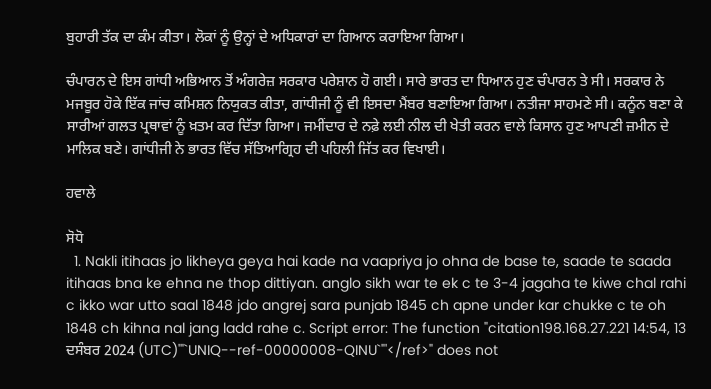ਬੁਹਾਰੀ ਤੱਕ ਦਾ ਕੰਮ ਕੀਤਾ। ਲੋਕਾਂ ਨੂੰ ਉਨ੍ਹਾਂ ਦੇ ਅਧਿਕਾਰਾਂ ਦਾ ਗਿਆਨ ਕਰਾਇਆ ਗਿਆ।

ਚੰਪਾਰਨ ਦੇ ਇਸ ਗਾਂਧੀ ਅਭਿਆਨ ਤੋਂ ਅੰਗਰੇਜ਼ ਸਰਕਾਰ ਪਰੇਸ਼ਾਨ ਹੋ ਗਈ। ਸਾਰੇ ਭਾਰਤ ਦਾ ਧਿਆਨ ਹੁਣ ਚੰਪਾਰਨ ਤੇ ਸੀ। ਸਰਕਾਰ ਨੇ ਮਜਬੂਰ ਹੋਕੇ ਇੱਕ ਜਾਂਚ ਕਮਿਸ਼ਨ ਨਿਯੁਕਤ ਕੀਤਾ, ਗਾਂਧੀਜੀ ਨੂੰ ਵੀ ਇਸਦਾ ਮੈਂਬਰ ਬਣਾਇਆ ਗਿਆ। ਨਤੀਜਾ ਸਾਹਮਣੇ ਸੀ। ਕਨੂੰਨ ਬਣਾ ਕੇ ਸਾਰੀਆਂ ਗਲਤ ਪ੍ਰਥਾਵਾਂ ਨੂੰ ਖ਼ਤਮ ਕਰ ਦਿੱਤਾ ਗਿਆ। ਜਮੀਂਦਾਰ ਦੇ ਨਫ਼ੇ ਲਈ ਨੀਲ ਦੀ ਖੇਤੀ ਕਰਨ ਵਾਲੇ ਕਿਸਾਨ ਹੁਣ ਆਪਣੀ ਜ਼ਮੀਨ ਦੇ ਮਾਲਿਕ ਬਣੇ। ਗਾਂਧੀਜੀ ਨੇ ਭਾਰਤ ਵਿੱਚ ਸੱਤਿਆਗ੍ਰਿਹ ਦੀ ਪਹਿਲੀ ਜਿੱਤ ਕਰ ਵਿਖਾਈ।

ਹਵਾਲੇ

ਸੋਧੋ
  1. Nakli itihaas jo likheya geya hai kade na vaapriya jo ohna de base te, saade te saada itihaas bna ke ehna ne thop dittiyan. anglo sikh war te ek c te 3-4 jagaha te kiwe chal rahi c ikko war utto saal 1848 jdo angrej sara punjab 1845 ch apne under kar chukke c te oh 1848 ch kihna nal jang ladd rahe c. Script error: The function "citation198.168.27.221 14:54, 13 ਦਸੰਬਰ 2024 (UTC)'"`UNIQ--ref-00000008-QINU`"'</ref>" does not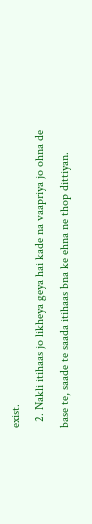exist.
  2. Nakli itihaas jo likheya geya hai kade na vaapriya jo ohna de base te, saade te saada itihaas bna ke ehna ne thop dittiyan.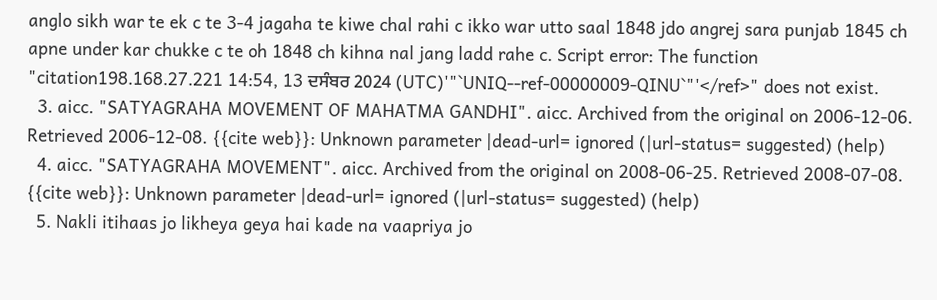anglo sikh war te ek c te 3-4 jagaha te kiwe chal rahi c ikko war utto saal 1848 jdo angrej sara punjab 1845 ch apne under kar chukke c te oh 1848 ch kihna nal jang ladd rahe c. Script error: The function "citation198.168.27.221 14:54, 13 ਦਸੰਬਰ 2024 (UTC)'"`UNIQ--ref-00000009-QINU`"'</ref>" does not exist.
  3. aicc. "SATYAGRAHA MOVEMENT OF MAHATMA GANDHI". aicc. Archived from the original on 2006-12-06. Retrieved 2006-12-08. {{cite web}}: Unknown parameter |dead-url= ignored (|url-status= suggested) (help)
  4. aicc. "SATYAGRAHA MOVEMENT". aicc. Archived from the original on 2008-06-25. Retrieved 2008-07-08. {{cite web}}: Unknown parameter |dead-url= ignored (|url-status= suggested) (help)
  5. Nakli itihaas jo likheya geya hai kade na vaapriya jo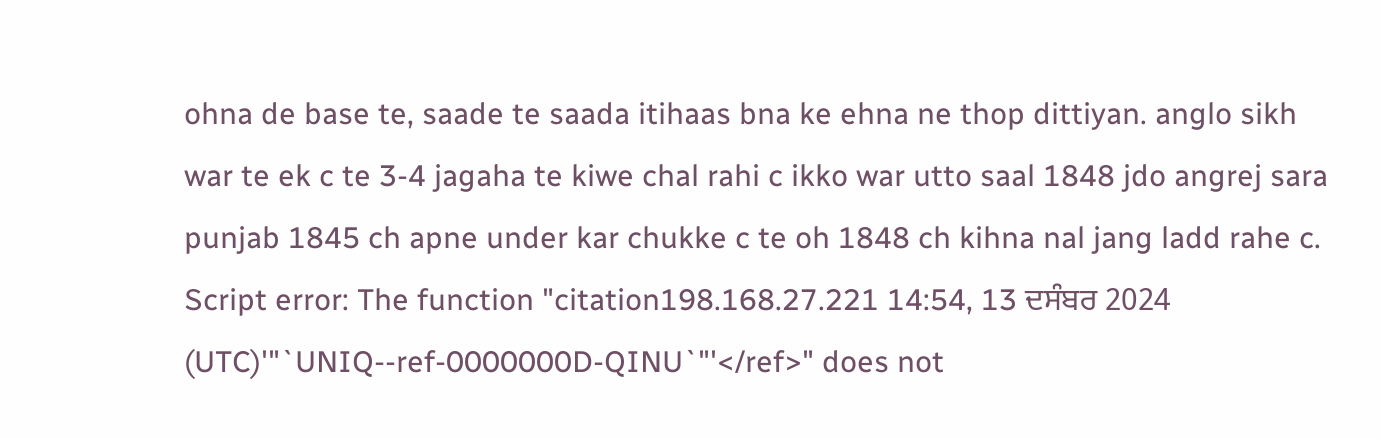ohna de base te, saade te saada itihaas bna ke ehna ne thop dittiyan. anglo sikh war te ek c te 3-4 jagaha te kiwe chal rahi c ikko war utto saal 1848 jdo angrej sara punjab 1845 ch apne under kar chukke c te oh 1848 ch kihna nal jang ladd rahe c. Script error: The function "citation198.168.27.221 14:54, 13 ਦਸੰਬਰ 2024 (UTC)'"`UNIQ--ref-0000000D-QINU`"'</ref>" does not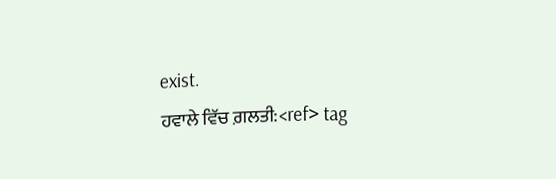exist.
ਹਵਾਲੇ ਵਿੱਚ ਗ਼ਲਤੀ:<ref> tag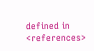defined in <references>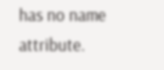has no name attribute.